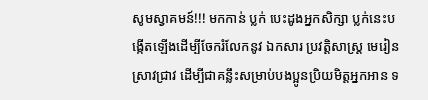សូមស្វាគមន៍!!! មកកាន់ ប្លក់ បេះដូងអ្នកសិក្សា ប្លក់នេះបង្កើតឡើងដើម្បីចែករំលែកនូវ ឯកសារ ប្រវត្តិសាស្រ្ដ មេរៀនស្រាវជ្រាវ ដើម្បីជាគន្លឹះសម្រាប់បងប្អូនប្រិយមិត្តអ្នកអាន ទ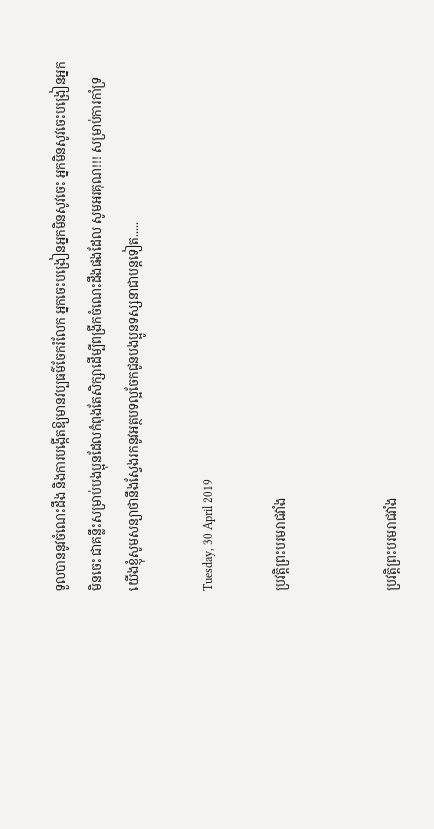ទួលបាននូវចំណេះដឹង និងការបង្កើតឱ្យមានវប្បធម៌ចែករំលែក អ្នកចេះបង្រៀនអ្នកមិនសូវចេះ អ្នកមិនសូវចេះបង្រៀនអ្នកមិនចេះ ជាគន្លឹះសម្រាប់បងប្អុនដែលកំពុងតែសិក្សាដើម្បីពង្រីកចំណេះដឹងផងដែល សូមអរគុណ!!! សម្រាប់ការកាំទ្រ យើងខ្ញុំសូមសន្យាថានឹងស្វែងរកនូវអត្ថបទល្អចែកជូនបងប្អូនទស្សនាជាបន្ដទៀត.....

Tuesday, 30 April 2019

ប្រវត្តិព្រះបរមរាជវាំង


ប្រវត្តិព្រះបរមរាជវាំង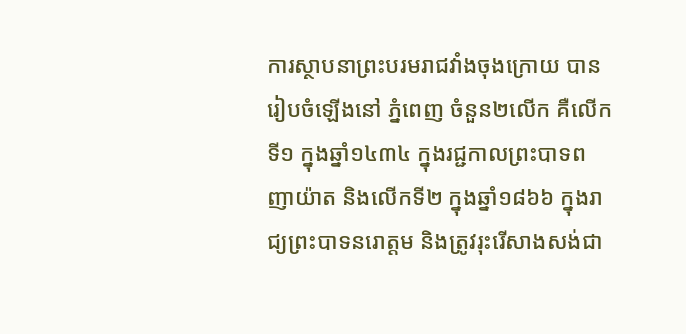ការស្ថាបនាព្រះបរមរាជវាំងចុងក្រោយ បានរៀបចំឡើងនៅ ភ្នំពេញ ចំនួន២លើក គឺលើកទី១ ក្នុងឆ្នាំ១៤៣៤ ក្នុងរជ្ជកាលព្រះបាទពញាយ៉ាត និងលើកទី២ ក្នុងឆ្នាំ១៨៦៦ ក្នុងរាជ្យព្រះបាទនរោត្ដម និងត្រូវរុះរើសាងសង់ជា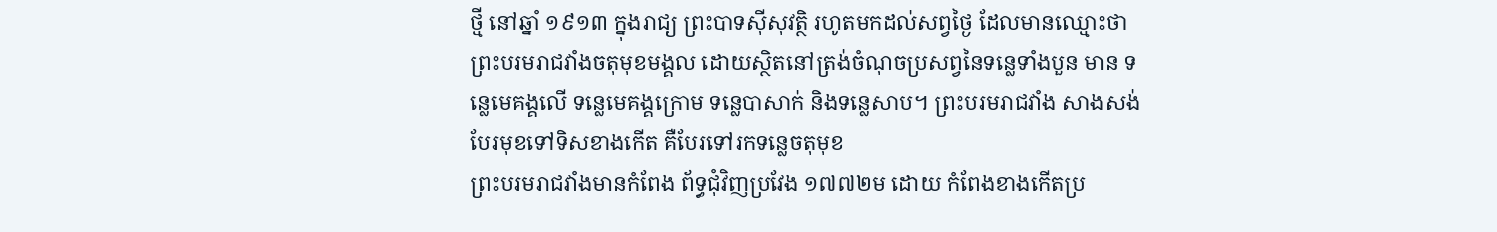ថ្មី នៅឆ្នាំ ១៩១៣ ក្នុងរាជ្យ ព្រះបាទស៊ីសុវត្ថិ រហូតមកដល់សព្វថ្ងៃ ដែលមានឈ្មោះថា ព្រះបរមរាជវាំងចតុមុខមង្គល ដោយស្ថិតនៅត្រង់ចំណុចប្រសព្វនៃទន្លេទាំងបួន មាន ទន្លេមេគង្គលើ ទន្លេមេគង្គក្រោម ទន្លេបាសាក់ និងទន្លេសាប។ ព្រះបរមរាជវាំង សាងសង់បែរមុខទៅទិសខាងកើត គឺបែរទៅរកទន្លេចតុមុខ
ព្រះបរមរាជវាំងមានកំពែង ព័ទ្ធជុំវិញប្រវែង ១៧៧២ម ដោយ កំពែងខាងកើតប្រ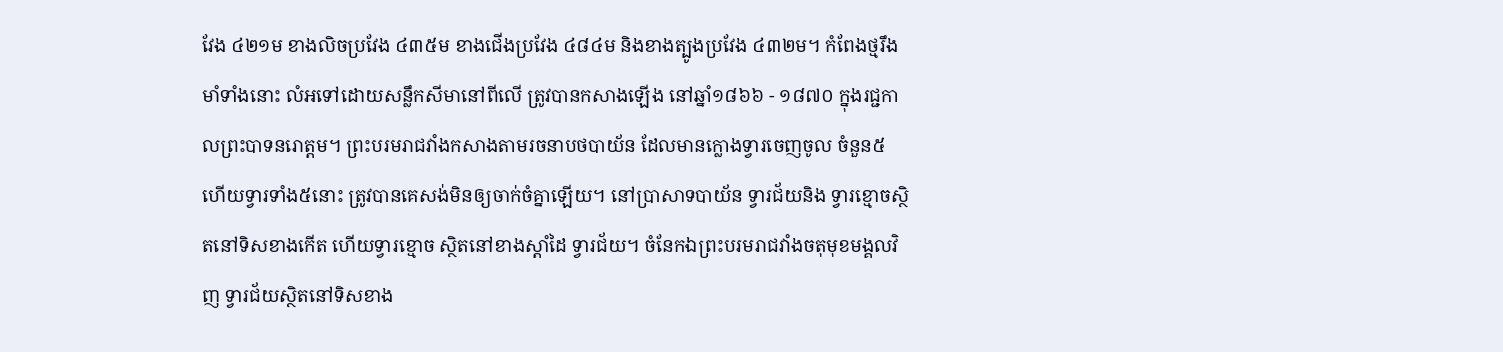វែង ៤២១ម ខាងលិចប្រវែង ៤៣៥ម ខាងជើងប្រវែង ៤៨៤ម និងខាងត្បូងប្រវែង ៤៣២ម។ កំពែងថ្មរឹងមាំទាំងនោះ លំអទៅដោយសន្លឹកសីមានៅពីលើ ត្រូវបានកសាងឡើង នៅឆ្នាំ១៨៦៦ - ១៨៧០ ក្នុងរជ្ជកាលព្រះបាទនរោត្ដម។ ព្រះបរមរាជវាំងកសាងតាមរចនាបថបាយ័ន ដែលមានក្លោងទ្វារចេញចូល ចំនួន៥ ហើយទ្វារទាំង៥នោះ ត្រូវបានគេសង់មិនឲ្យចាក់ចំគ្នាឡើយ។ នៅប្រាសាទបាយ័ន ទ្វារជ័យនិង ទ្វារខ្មោចស្ថិតនៅទិសខាងកើត ហើយទ្វារខ្មោច ស្ថិតនៅខាងស្តាំដៃ ទ្វារជ័យ។ ចំនែកឯព្រះបរមរាជវាំងចតុមុខមង្គលវិញ ទ្វារជ័យស្ថិតនៅទិសខាង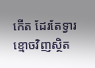កើត ដែរតែទ្វារខ្មោចវិញស្ថិត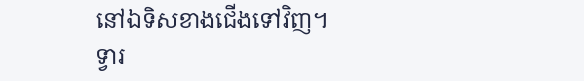នៅឯទិសខាងជើងទៅវិញ។ ទ្វារ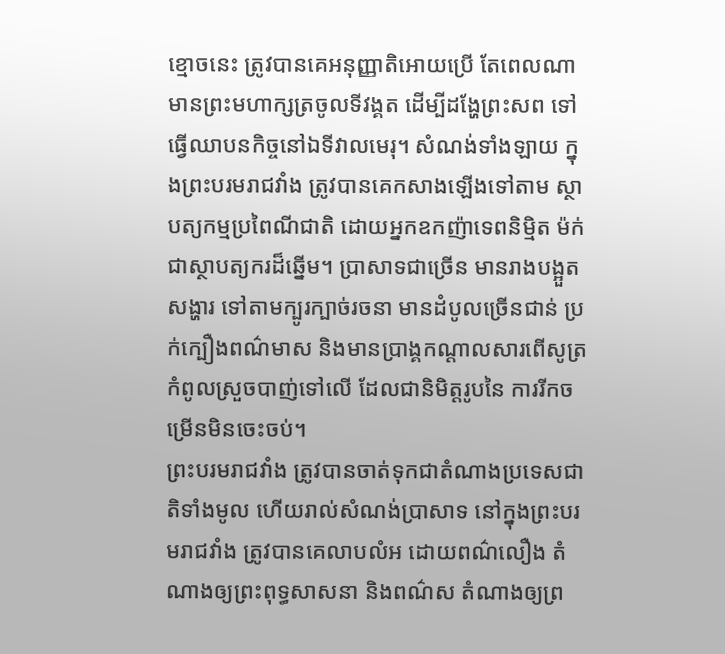ខ្មោចនេះ ត្រូវបានគេអនុញ្ញាតិអោយប្រើ តែពេលណាមានព្រះមហាក្សត្រចូលទីវង្គត ដើម្បីដង្ហែព្រះសព ទៅធ្វើឈាបនកិច្ចនៅឯទីវាលមេរុ។ សំណង់ទាំងឡាយ ក្នុងព្រះបរមរាជវាំង ត្រូវបានគេកសាងឡើងទៅតាម ស្ថាបត្យកម្មប្រពៃណីជាតិ ដោយអ្នកឧកញ៉ាទេពនិម្មិត ម៉ក់ ជាស្ថាបត្យករដ៏ឆ្នើម។ ប្រាសាទជាច្រើន មានរាងបង្អួតសង្ហារ ទៅតាមក្បូរក្បាច់រចនា មានដំបូលច្រើនជាន់ ប្រក់ក្បឿងពណ៌មាស និងមានប្រាង្គកណ្ដាលសារពើសូត្រ កំពូលស្រួចបាញ់ទៅលើ ដែលជានិមិត្តរូបនៃ ការរីកចម្រើនមិនចេះចប់។
ព្រះបរមរាជវាំង ត្រូវបានចាត់ទុកជាតំណាងប្រទេសជាតិទាំងមូល ហើយរាល់សំណង់ប្រាសាទ នៅក្នុងព្រះបរមរាជវាំង ត្រូវបានគេលាបលំអ ដោយពណ៌លឿង តំណាងឲ្យព្រះពុទ្ធសាសនា និងពណ៌ស តំណាងឲ្យព្រ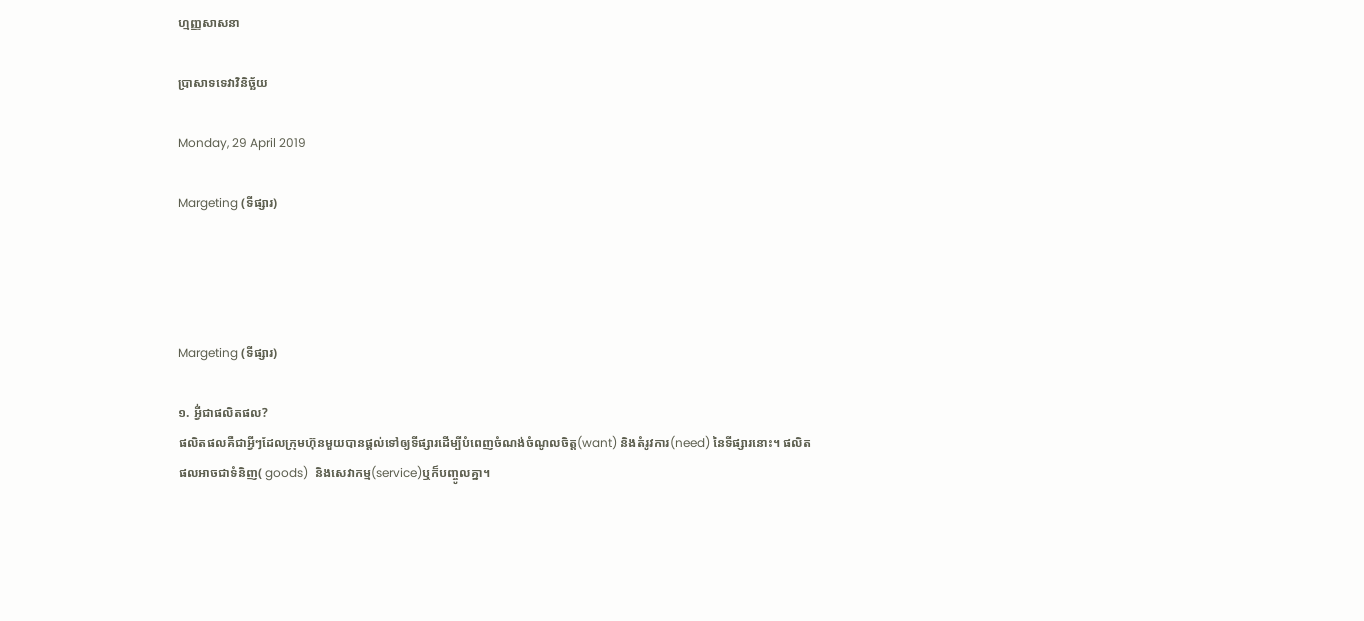ហ្មញ្ញសាសនា

ប្រាសាទទេវាវិនិច្ឆ័យ

Monday, 29 April 2019

Margeting (ទីផ្សារ)




Margeting (ទីផ្សារ)

១. អ្វី់ជាផលិតផល?
ផលិតផលគឺជាអ្វីៗដែលក្រុមហ៊ុនមួយបានផ្ដល់ទៅឲ្យទីផ្សារដើម្បីបំពេញចំណង់ចំណូលចិត្ត(want) និងតំរូវការ(need) នៃទីផ្សារនោះ។ ផលិតផលអាចជាទំនិញ( goods)  និងសេវាកម្ម(service)ឬក៏បញ្ចូលគ្នា។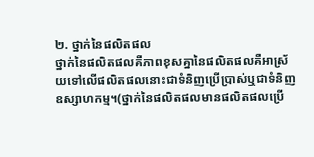២. ថ្នាក់នៃផលិតផល
ថ្នាក់នៃផលិតផលគឺភាពខុសគ្នានៃផលិតផលគឺអាស្រ័យទៅលើផលិតផលនោះជាទំនិញប្រើប្រាស់ឬជាទំនិញឧស្សាហកម្ម។(ថ្នាក់នៃផលិតផលមានផលិតផលប្រើ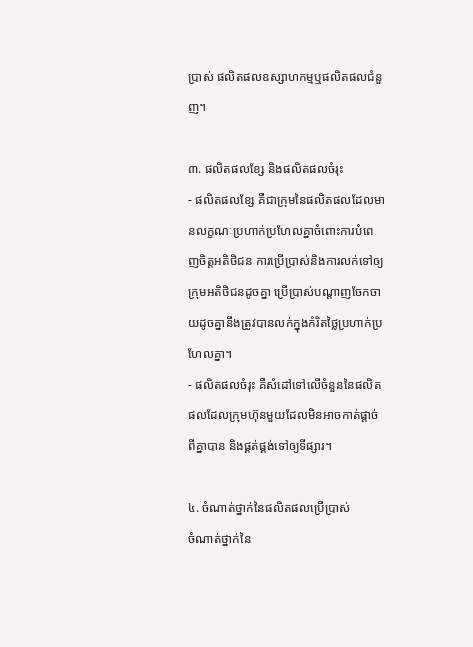ប្រាស់ ផលិតផលឧស្សាហកម្មឬផលិតផលជំនួញ។

៣. ផលិតផលខ្សែ និងផលិតផលចំរុះ
- ផលិតផលខ្សែ គឺជាក្រុមនៃផលិតផលដែលមានលក្ខណៈប្រហាក់ប្រហែលគ្នាចំពោះការបំពេញចិត្តអតិថិជន ការប្រើប្រាស់និងការលក់ទៅឲ្យក្រុមអតិថិជនដូចគ្នា ប្រើប្រាស់បណ្ដាញចែកចាយដូចគ្នានឹងត្រូវបានលក់ក្នុងកំរិតថ្លៃប្រហាក់ប្រហែលគ្នា។
- ផលិតផលចំរុះ គឺសំដៅទៅលើចំនួននៃផលិតផលដែលក្រុមហ៊ុនមួយដែលមិនអាចកាត់ផ្ដាច់ពីគ្នាបាន និងផ្គត់ផ្គង់ទៅឲ្យទីផ្សារ។

៤. ចំណាត់ថ្នាក់នៃផលិតផលប្រើប្រាស់
ចំណាត់ថ្នាក់នៃ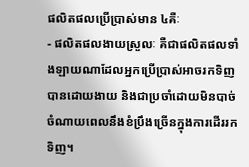ផលិតផលប្រើប្រាស់មាន ៤គឺៈ
- ផលិតផលងាយស្រួលៈ គឺជាផលិតផលទាំងឡាយណាដែលអ្នកប្រើប្រាស់អាចរកទិញបានដោយងាយ និងជាប្រចាំដោយមិនបាច់ចំណាយពេលនឹងខំប្រឹងច្រើនក្នុងការដើររកទិញ។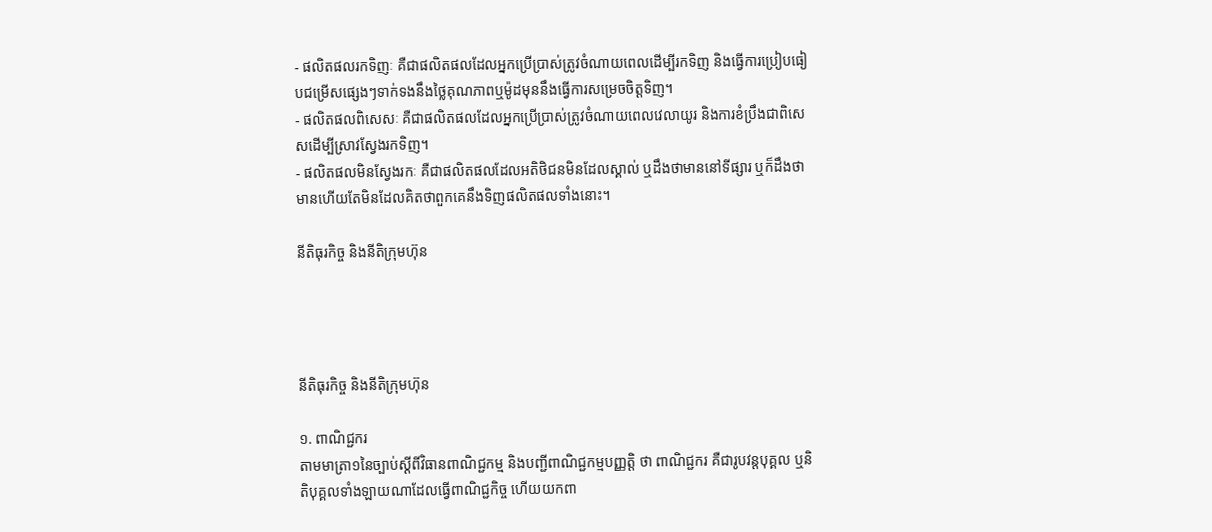- ផលិតផលរកទិញៈ គឺជាផលិតផលដែលអ្នកប្រើប្រាស់ត្រូវចំណាយពេលដើម្បីរកទិញ និងធ្វើការប្រៀបធៀបជម្រើសផ្សេងៗទាក់ទងនឹងថ្លៃគុណភាពឬម៉ូដមុននឹងធ្វើការសម្រេចចិត្តទិញ។
- ផលិតផលពិសេសៈ គឺជាផលិតផលដែលអ្នកប្រើប្រាស់ត្រូវចំណាយពេលវេលាយូរ និងការខំប្រឹងជាពិសេសដើម្បីស្រាវស្វែងរកទិញ។
- ផលិតផលមិនស្វែងរកៈ គឺជាផលិតផលដែលអតិថិជនមិនដែលស្គាល់ ឬដឹងថាមាននៅទីផ្សារ ឬក៏ដឹងថាមានហើយតែមិនដែលគិតថាពួកគេនឹងទិញផលិតផលទាំងនោះ។

នីតិធុរកិច្ច និងនីតិក្រុមហ៊ុន




នីតិធុរកិច្ច និងនីតិក្រុមហ៊ុន

១. ពាណិជ្ជករ
តាមមាត្រា១នៃច្បាប់ស្ដីពីវិធានពាណិជ្ជកម្ម និងបញ្ជីពាណិជ្ជកម្មបញ្ញត្តិ ថា ពាណិជ្ជករ គឺជារូបវន្តបុគ្គល ឬនិតិបុគ្គលទាំងឡាយណាដែលធ្វើពាណិជ្ជកិច្ច ហើយយកពា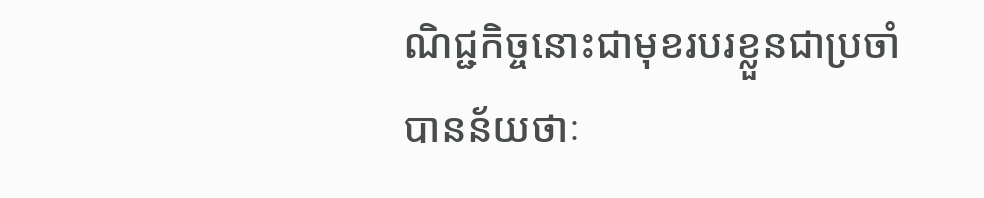ណិជ្ជកិច្ចនោះជាមុខរបរខ្លួនជាប្រចាំ បានន័យថាៈ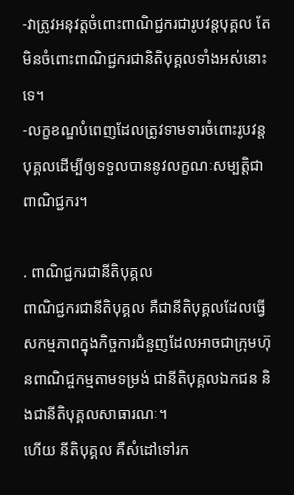-វាត្រូវអនុវត្តចំពោះពាណិជ្ជករជារូបវន្តបុគ្គល តែមិនចំពោះពាណិជ្ជករជានិតិបុគ្គលទាំងអស់នោះទេ។
-លក្ខខណ្ឌបំពេញដែលត្រូវទាមទារចំពោះរូបវន្តបុគ្គលដើម្បីឲ្យទទួលបាននូវលក្ខណៈសម្បត្តិជាពាណិជ្ជករ។

. ពាណិជ្ជករជានីតិបុគ្គល
ពាណិជ្ជករជានីតិបុគ្គល គឺជានីតិបុគ្គលដែលធ្វើសកម្មភាពក្នុងកិច្ចការជំនួញដែលអាចជាក្រុមហ៊ុនពាណិជ្ចកម្មតាមទម្រង់ ជានីតិបុគ្គលឯកជន និងជានីតិបុគ្គលសាធារណៈ។
ហើយ នីតិបុគ្គល គឺសំដៅទៅរក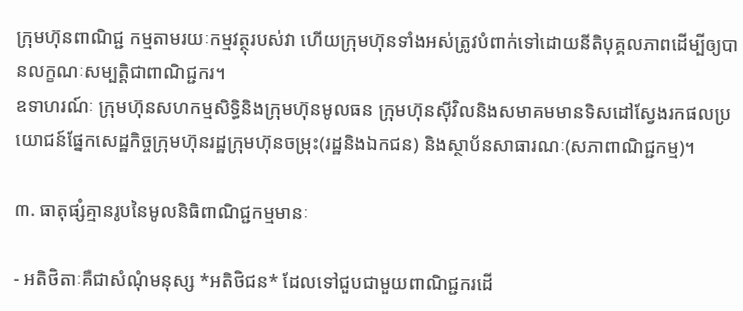ក្រុមហ៊ុនពាណិជ្ជ កម្មតាមរយៈកម្មវត្ថុរបស់វា ហើយក្រុមហ៊ុនទាំងអស់ត្រូវបំពាក់ទៅដោយនីតិបុគ្គលភាពដើម្បីឲ្យបានលក្ខណៈសម្បត្តិជាពាណិជ្ជករ។
ឧទាហរណ៍ៈ ក្រុមហ៊ុនសហកម្មសិទ្ធិនិងក្រុមហ៊ុនមូលធន ក្រុមហ៊ុនស៊ីវិលនិងសមាគមមានទិសដៅស្វែងរកផលប្រយោជន៍ផ្នែកសេដ្ឋកិច្ចក្រុមហ៊ុនរដ្ឋក្រុមហ៊ុនចម្រុះ(រដ្ឋនិងឯកជន) និងស្ថាប័នសាធារណៈ(សភាពាណិជ្ជកម្ម)។

៣. ធាតុផ្សំគ្មានរូបនៃមូលនិធិពាណិជ្ជកម្មមានៈ

- អតិថិតាៈគឺជាសំណុំមនុស្ស ‌‌*អតិថិជន* ដែលទៅជួបជាមួយពាណិជ្ជករដើ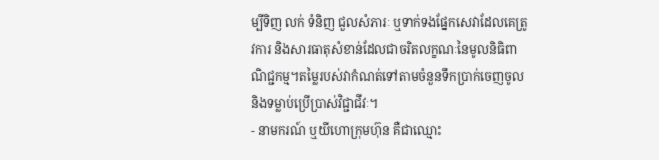ម្បីទិញ លក់ ទំនិញ ជួលសំភារៈ ឬទាក់ទងផ្នែកសេវាដែលគេត្រូវការ និងសារធាតុសំខាន់ដែលជាចរិតលក្ខណៈនៃមូលនិធិពាណិជ្ជកម្ម។តម្លៃរបស់វាកំណត់ទៅតាមចំនួនទឹកប្រាក់ចេញចូល និងទម្លាប់ប្រើប្រាស់វិជ្ជាជីវៈ។
- នាមករណ៍ ឬយីហោក្រុមហ៊ុន គឺជាឈ្មោះ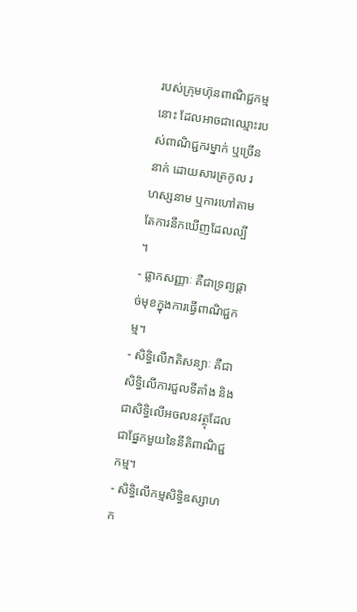របស់ក្រុមហ៊ុនពាណិជ្ជកម្មនោះ ដែលអាចជាឈ្មោះរបស់ពាណិជ្ជករម្នាក់ ឬច្រើននាក់ ដោយសារត្រកូល រហស្សនាម ឬការហៅតាមតែការនឹកឃើញដែលល្បី ។
- ផ្លាកសញ្ញាៈ គឺជាទ្រព្យផ្ដាច់មុខក្នុងការធ្វើពាណិជ្ជកម្ម។
- សិទ្ធិលើភតិសន្យាៈ គឺជាសិទ្ធិលើការជួលទីតាំង និងជាសិទ្ធិលើអចលនវត្ថុដែលជាផ្នែកមួយនៃនីតិពាណិជ្ជកម្ម។
- សិទ្ធិលើកម្មសិទ្ធិឧស្សាហក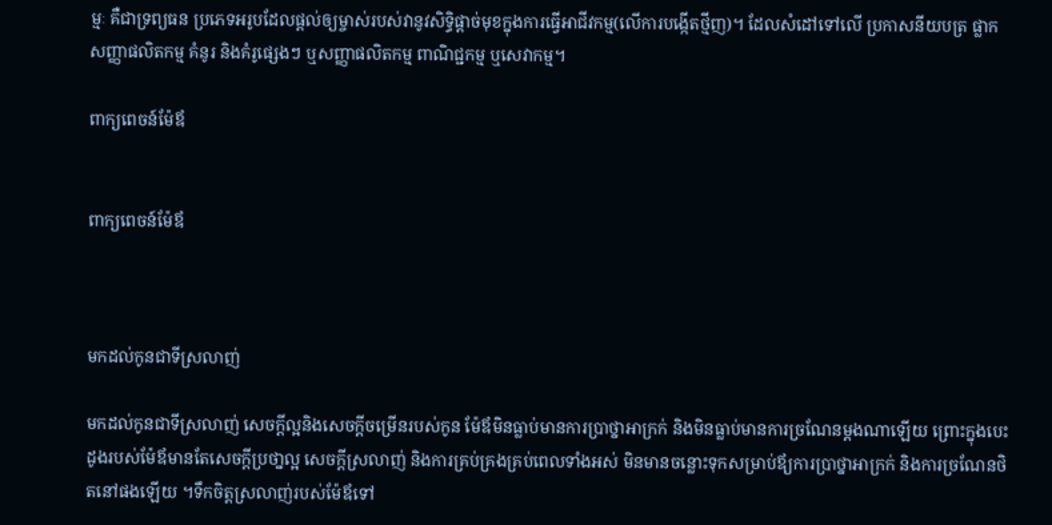ម្មៈ គឺជាទ្រព្យធន ប្រភេទអរូបដែលផ្ដល់ឲ្យម្ចាស់របស់វានូវសិទ្ធិផ្ដាច់មុខក្នុងការធ្វើអាជីវកម្ម(លើការបង្កើតថ្មីញ)។ ដែលសំដៅទៅលើ ប្រកាសនីយបត្រ ផ្លាកសញ្ញាផលិតកម្ម គំនូរ និងគំរូផ្សេងៗ ឬសញ្ញាផលិតកម្ម ពាណិជ្ជកម្ម ឬសេវាកម្ម។

ពាក្យពេចន៍ម៉ែឪ


ពាក្យពេចន៍ម៉ែឪ



មកដល់កូនជាទីស្រលាញ់

មកដល់កូនជាទីស្រលាញ់ សេចក្តីល្អនិងសេចក្តីចម្រើនរបស់កូន ម៉ែឪមិនធ្លាប់មានការប្រាថ្នាអាក្រក់ និងមិនធ្លាប់មានការច្រណែនម្តងណាឡើយ ព្រោះក្នុងបេះដូងរបស់ម៉ែឪមានតែសេចក្តីប្រថា្នល្អ សេចក្តីស្រលាញ់ និងការគ្រប់គ្រងគ្រប់ពេលទាំងអស់ មិនមានចន្លោះទុកសម្រាប់ឪ្យការប្រាថ្នាអាក្រក់ និងការច្រណែនថិតនៅផងឡើយ ។ទឹកចិត្តស្រលាញ់របស់ម៉ែឪទៅ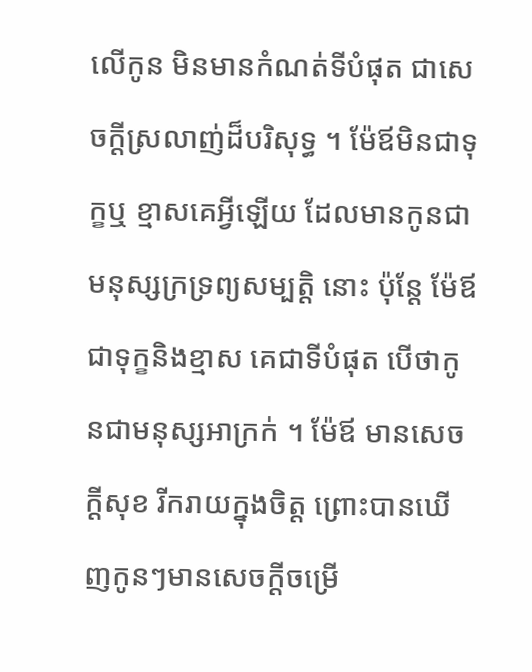លើកូន មិនមានកំណត់ទីបំផុត ជាសេចក្តីស្រលាញ់ដ៏បរិសុទ្ធ ។ ម៉ែឪមិនជាទុក្ខឬ ខ្មាសគេអ្វីឡើយ ដែលមានកូនជាមនុស្សក្រទ្រព្យសម្បត្តិ នោះ ប៉ុន្តែ ម៉ែឪជាទុក្ខនិងខ្មាស គេជាទីបំផុត បើថាកូនជាមនុស្សអាក្រក់ ។ ម៉ែឪ មានសេចក្តីសុខ រីករាយក្នុងចិត្ត ព្រោះបានឃើញកូនៗមានសេចក្តីចម្រើ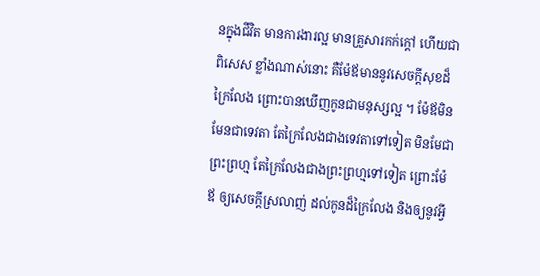នក្នុងជីវិត មានការងារល្អ មានគ្រួសារកក់ក្តៅ ហើយជាពិសេស ខ្លាំងណាស់នោះ គឺម៉ែឪមាននូវសេចក្តីសុខដ៏ក្រៃលែង ព្រោះបានឃើញកូនជាមនុស្សល្អ ។ ម៉ែឪមិនមែនជាទេវតា តែក្រៃលែងជាងទេវតាទៅទៀត មិនមែជាព្រះព្រហ្ម តែក្រៃលែងជាងព្រះព្រហ្មទៅទៀត ព្រោះម៉ែឪ ឲ្យសេចក្តីស្រលាញ់ ដល់កូនដ៏ក្រៃលែង និងឲ្យនូវអ្វី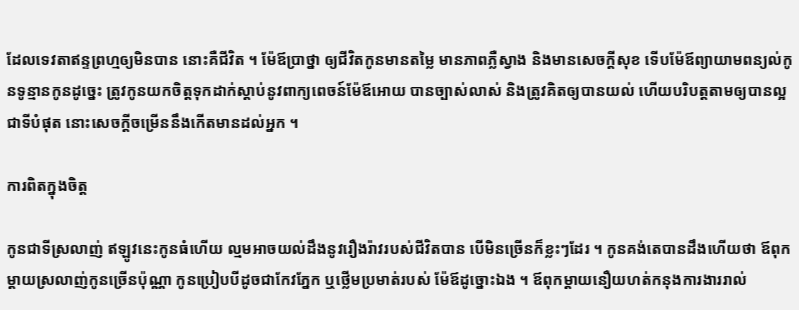ដែលទេវតាឥន្ទព្រហ្មឲ្យមិនបាន នោះគឺជីវិត ។ ម៉ែឪប្រាថ្នា ឲ្យជីវិតកូនមានតម្លៃ មានភាពភ្លឺស្វាង និងមានសេចក្តីសុខ ទើបម៉ែឪព្យាយាមពន្យល់កូនទូន្មានកូនដូច្នេះ ត្រូវកូនយកចិត្តទុកដាក់ស្តាប់នូវពាក្យពេចន៍ម៉ែឪអោយ បានច្បាស់លាស់ និងត្រូវគិតឲ្យបានយល់ ហើយបរិបត្តតាមឲ្យបានល្អជាទីបំផុត នោះសេចក្តីចម្រើននឹងកើតមានដល់អ្នក ។

ការពិតក្នុងចិត្ត

កូនជាទីស្រលាញ់ ឥឡូវនេះកូនធំហើយ ល្មមអាចយល់ដឹងនូវរឿងរ៉ាវរបស់ជីវិតបាន បើមិនច្រើនក៏ខ្លះៗដែរ ។ កូនគង់តេបានដឹងហើយថា ឪពុកម្តាយស្រលាញ់កូនច្រើនប៉ុណ្ណា កូនប្រៀបបីដូចជាកែវភ្នែក ឬថ្លើមប្រមាត់របស់ ម៉ែឪដូច្នោះឯង ។ ឪពុកម្តាយនឿយហត់កនុងការងាររាល់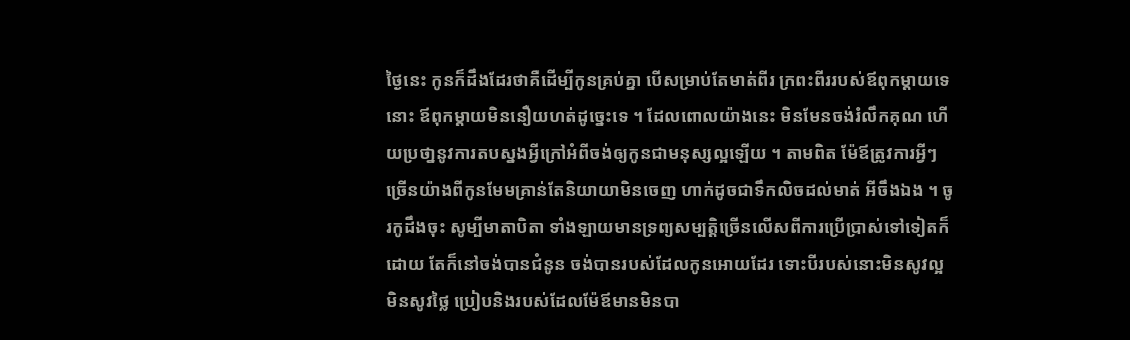ថ្ងៃនេះ កូនក៏ដឹងដែរថាគឺដើម្បីកូនគ្រប់គ្នា បើសម្រាប់តែមាត់ពីរ ក្រពះពីររបស់ឪពុកម្តាយទេនោះ ឪពុកម្តាយមិននឿយហត់ដូច្នេះទេ ។ ដែលពោលយ៉ាងនេះ មិនមែនចង់រំលឹកគុណ ហើយប្រថា្ននូវការតបស្នងអ្វីក្រៅអំពីចង់ឲ្យកូនជាមនុស្សល្អឡើយ ។ តាមពិត ម៉ែឪត្រូវការអ្វីៗច្រើនយ៉ាងពីកូនមែមគ្រាន់តែនិយាយាមិនចេញ ហាក់ដូចជាទឹកលិចដល់មាត់ អីចឹងឯង ។ ចូរកូដឹងចុះ សូម្បីមាតាបិតា ទាំងឡាយមានទ្រព្យសម្បត្តិច្រើនលើសពីការប្រើប្រាស់ទៅទៀតក៏ដោយ តែក៏នៅចង់បានជំនូន ចង់បានរបស់ដែលកូនអោយដែរ ទោះបីរបស់នោះមិនសូវល្អ មិនសូវថ្លៃ ប្រៀបនិងរបស់ដែលម៉ែឪមានមិនបា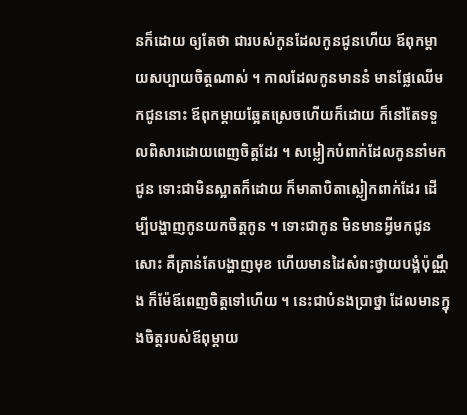នក៏ដោយ ឲ្យតែថា ជារបស់កូនដែលកូនជូនហើយ ឪពុកម្តាយសប្បាយចិត្តណាស់ ។ កាលដែលកូនមាននំ មានផ្លែឈើមកជូននោះ ឪពុកម្តាយឆ្អែតស្រេចហើយក៏ដោយ ក៏នៅតែទទួលពិសារដោយពេញចិត្តដែរ ។ សម្លៀកបំពាក់ដែលកូននាំមកជូន ទោះជាមិនស្អាតក៏ដោយ ក៏មាតាបិតាស្លៀកពាក់ដែរ ដើម្បីបង្ហាញកូនយកចិត្តកូន ។ ទោះជាកូន មិនមានអ្វីមកជូនសោះ គឺគ្រាន់តែបង្ហាញមុខ ហើយមានដៃសំពះថ្វាយបង្គំប៉ុណ្ណឹង ក៏ម៉ែឪពេញចិត្តទៅហើយ ។ នេះជាបំនងប្រាថ្នា ដែលមានក្នុងចិត្តរបស់ឪពុម្តាយ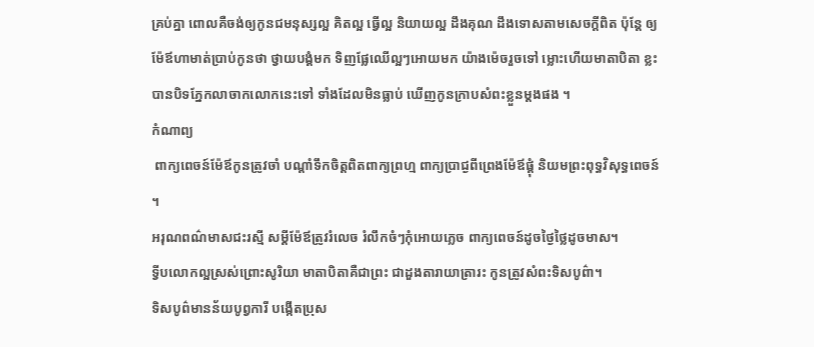គ្រប់គ្នា ពោលគឺចង់ឲ្យកូនជមនុស្សល្អ គិតល្អ ធ្វើល្អ និយាយល្អ ដឹងគុណ ដឹងទោសតាមសេចក្តីពិត ប៉ុន្តែ ឲ្យម៉ែឪហាមាត់ប្រាប់កូនថា ថ្វាយបង្គំមក ទិញផ្លែឈើល្អៗអោយមក យ៉ាងម៉េចរួចទៅ ម្លោះហើយមាតាបិតា ខ្លះបានបិទភ្នែកលាចាកលោកនេះទៅ ទាំងដែលមិនធ្លាប់ ឃើញកូនក្រាបសំពះខ្លួនម្តងផង ។
កំណាព្យ
 ពាក្យពេចន៍ម៉ែឪកូនត្រូវចាំ បណ្តាំទឹកចិត្តពិតពាក្យព្រហ្ម ពាក្យប្រាជ្ងពីព្រេងម៉ែឪផ្គុំ និយមព្រះពុទ្ធវិសុទ្ធពេចន៍ ។
អរុណពណ៌មាសជះរស្មី សម្តីម៉ែឪត្រូវរំលេច រំលឹកចំៗកុំអោយភ្លេច ពាក្យពេចន៍ដូចថ្ងៃថ្លៃដូចមាស។
ទ្វីបលោកល្អស្រស់ព្រោះសូរិយា មាតាបិតាគឺជាព្រះ ជាដួងតារាយាត្រារះ កូនត្រូវសំពះទិសបូព៌ា។
ទិសបូព៌មានន័យបូព្វការី បង្កើតប្រុស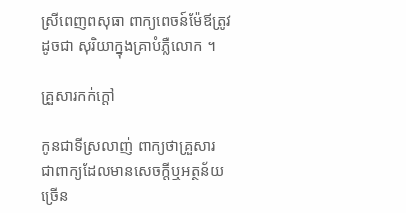ស្រីពេញពសុធា ពាក្យពេចន៍ម៉ែឪត្រូវដូចជា សុរិយាក្នុងគ្រាបំភ្លឺលោក ។

គ្រួសារកក់ក្តៅ

កូនជាទីស្រលាញ់ ពាក្យថាគ្រួសារ ជាពាក្យដែលមានសេចក្តីឬអត្ថន័យច្រើន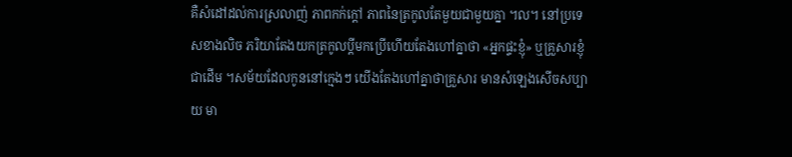គឺសំដៅដល់ការស្រលាញ់ ភាពកក់ក្តៅ ភាពនៃត្រកូលតែមួយជាមួយគ្នា ។ល។ នៅប្រទេសខាងលិច ភរិយាតែងយកត្រកូលប្តីមកប្រើហើយតែងហៅគ្នាថា «អ្នកផ្ទះខ្ញុំ» ឬគ្រួសារខ្ញុំជាដើម ។សម័យដែលកូននៅក្មេងៗ យើងតែងហៅគ្នាថាគ្រួសារ មានសំឡេងសើចសប្បាយ មា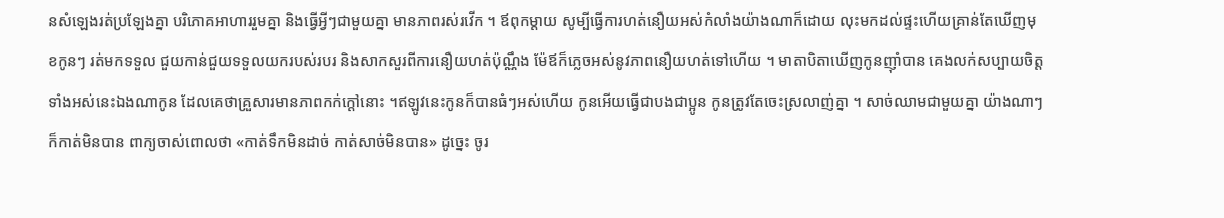នសំឡេងរត់ប្រឡែងគ្នា បរិភោគអាហាររួមគ្នា និងធ្វើអ្វីៗជាមួយគ្នា មានភាពរស់រវើក ។ ឪពុកម្តាយ សូម្បីធ្វើការហត់នឿយអស់កំលាំងយ៉ាងណាក៏ដោយ លុះមកដល់ផ្ទះហើយគ្រាន់តែឃើញមុខកូនៗ រត់មកទទួល ជួយកាន់ជួយទទួលយករបស់របរ និងសាកសួរពីការនឿយហត់ប៉ុណ្ណឹង ម៉ែឪក៏ភ្លេចអស់នូវភាពនឿយហត់ទៅហើយ ។ មាតាបិតាឃើញកូនញ៉ាំបាន គេងលក់សប្បាយចិត្ត ទាំងអស់នេះឯងណាកូន ដែលគេថាគ្រួសារមានភាពកក់ក្តៅនោះ ។ឥឡូវនេះកូនក៏បានធំៗអស់ហើយ កូនអើយធ្វើជាបងជាប្អូន កូនត្រូវតែចេះស្រលាញ់គ្នា ។ សាច់ឈាមជាមួយគ្នា យ៉ាងណាៗក៏កាត់មិនបាន ពាក្យចាស់ពោលថា «កាត់ទឹកមិនដាច់ កាត់សាច់មិនបាន» ដូច្នេះ ចូរ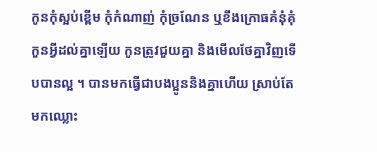កូនកុំស្អប់ខ្ពើម កុំកំណាញ់ កុំច្រណែន ឬខឹងក្រោធគំនុំគុំកួនអ្វីដល់គ្នាឡើយ កូនត្រូវជួយគ្នា និងមើលថែគ្នាវិញទើបបានល្អ ។ បានមកធ្វើជាបងប្អូននិងគ្នាហើយ ស្រាប់តែមកឈ្លោះ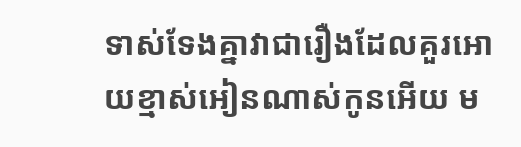ទាស់ទែងគ្នាវាជារឿងដែលគួរអោយខ្មាស់អៀនណាស់កូនអើយ ម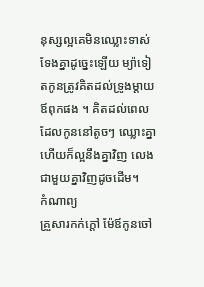នុស្សល្អគេមិនឈ្លោះទាស់ទែងគ្នាដូច្នេះឡើយ ម្យ៉ាទៀតកូនត្រូវគិតដល់ទ្រូងម្តាយឪពុកផង ។ គិតដល់ពេលដែលកូននៅតូចៗ ឈ្លោះគ្នាហើយក៏ល្អនឹងគ្នាវិញ លេងជាមួយគ្នាវិញដូចដើម។
កំណាព្យ
គ្រួសារកក់ក្តៅ ម៉ែឪកូនចៅ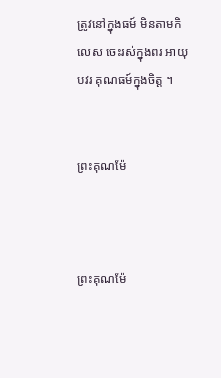ត្រូវនៅក្នុងធម៍ មិនតាមកិលេស ចេះរស់ក្នុងពរ អាយុបវរ គុណធម៍ក្នុងចិត្ត ។


ព្រះគុណម៉ែ



ព្រះគុណម៉ែ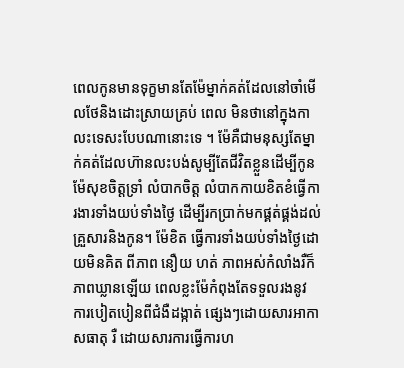ពេលកូនមានទុក្ខមានតែម៉ែម្នាក់គត់ដែលនៅចាំមើលថែនិងដោះស្រាយគ្រប់ ពេល មិនថានៅក្នុងកាលះទេសះបែបណានោះទេ ។ ម៉ែគឺជាមនុស្សតែម្នាក់គត់ដែលហ៊ានលះបង់សូម្បីតែជីវិតខ្លួនដើម្បីកូន ម៉ែសុខចិត្តទ្រាំ លំបាកចិត្ត លំបាកកាយខិតខំធ្វើការងារទាំងយប់ទាំងថ្ងៃ ដើម្បីរកប្រាក់មកផ្គត់ផ្គង់ដល់គ្រួសារនិងកូន។ ម៉ែខិត ធ្វើការទាំងយប់ទាំងថ្ងៃដោយមិនគិត ពីភាព នឿយ ហត់ ភាពអស់កំលាំងរឺក៏ភាពឃ្លានឡើយ ពេលខ្លះម៉ែកំពុងតែទទួលរងនូវ ការបៀតបៀនពីជំងឺដង្កាត់ ផ្សេងៗដោយសារអាកាសធាតុ រឺ ដោយសារការធ្វើការហ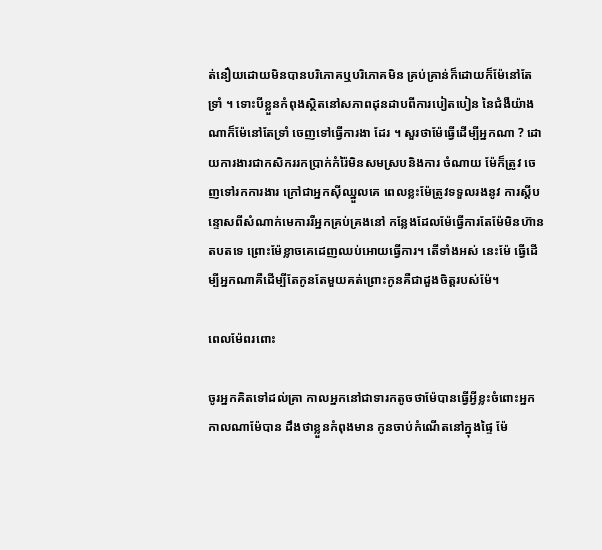ត់នឿយដោយមិនបានបរិភោគឬបរិភោគមិន គ្រប់គ្រាន់ក៏ដោយក៏ម៉ែនៅតែទ្រាំ ។ ទោះបីខ្លួនកំពុងស្ថិតនៅសភាពដុនដាបពីការបៀតបៀន នៃជំងឺយ៉ាងណាក៏ម៉ែនៅតែទ្រាំ ចេញទៅធ្វើការងា ដែរ ។ សួរថាម៉ែធ្វើដើម្បីអ្នកណា ? ដោយការងារជាកសិកររកប្រាក់កំរ៉ៃមិនសមស្របនិងការ ចំណាយ ម៉ែក៏ត្រូវ ចេញទៅរកការងារ ក្រៅជាអ្នកស៊ីឈ្នួលគេ ពេលខ្លះម៉ែត្រូវទទួលរងនូវ ការស្តីបន្ទោសពីសំណាក់មេការរឺអ្នកគ្រប់គ្រងនៅ កន្លែងដែលម៉ែធ្វើការតែម៉ែមិនហ៊ានតបតទេ ព្រោះម៉ែខ្លាចគេដេញឈប់អោយធ្វើការ។ តើទាំងអស់ នេះម៉ែ ធ្វើដើម្បីអ្នកណាគឺដើម្បីតែកូនតែមួយគត់ព្រោះកូនគឺជាដួងចិត្តរបស់ម៉ែ។

ពេលម៉ែពរពោះ

ចូរអ្នកគិតទៅដល់គ្រា កាលអ្នកនៅជាទារកតូចថាម៉ែបានធ្វើអ្វីខ្លះចំពោះអ្នក កាលណាម៉ែបាន ដឹងថាខ្លួនកំពុងមាន កូនចាប់កំណើតនៅក្នុងផ្ទៃ ម៉ែ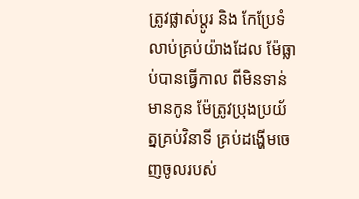ត្រូវផ្លាស់ប្តូរ និង កែប្រែទំលាប់គ្រប់យ៉ាងដែល ម៉ែធ្លាប់បានធ្វើកាល ពីមិនទាន់មានកូន ម៉ែត្រូវប្រុងប្រយ័ត្នគ្រប់វិនាទី គ្រប់ដង្ហើមចេញចូលរបស់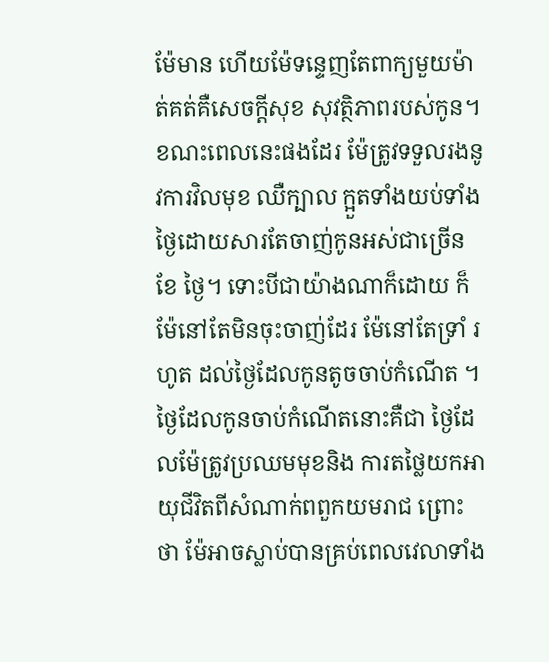ម៉ែមាន ហើយម៉ែទន្ទេញតែពាក្យមួយម៉ាត់គត់គឺសេចក្តីសុខ សុវត្ថិភាពរបស់កូន។ ខណះពេលនេះផងដែរ ម៉ែត្រូវទទួលរងនូវការវិលមុខ ឈឺក្បាល ក្អួតទាំងយប់ទាំងថ្ងៃដោយសារតែចាញ់កូនអស់ជាច្រើនខែ ថ្ងៃ។ ទោះបីជាយ៉ាងណាក៏ដោយ ក៏ម៉ែនៅតែមិនចុះចាញ់ដែរ ម៉ែនៅតែទ្រាំ រហូត ដល់ថ្ងៃដែលកូនតូចចាប់កំណើត ។ ថ្ងៃដែលកូនចាប់កំណើតនោះគឺជា ថ្ងៃដែលម៉ែត្រូវប្រឈមមុខនិង ការតថ្លៃយកអាយុជីវិតពីសំណាក់ពពួកយមរាជ ព្រោះថា ម៉ែអាចស្លាប់បានគ្រប់ពេលវេលាទាំង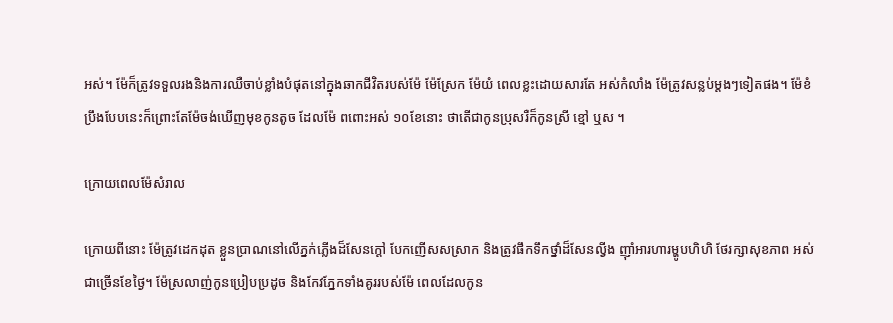អស់។ ម៉ែក៏ត្រូវទទួលរងនិងការឈឺចាប់ខ្លាំងបំផុតនៅក្នុងឆាកជីវិតរបស់ម៉ែ ម៉ែស្រែក ម៉ែយំ ពេលខ្លះដោយសារតែ អស់កំលាំង ម៉ែត្រូវសន្លប់ម្តងៗទៀតផង។ ម៉ែខំប្រឹងបែបនេះក៏ព្រោះតែម៉ែចង់ឃើញមុខកូនតូច ដែលម៉ែ ពពោះអស់ ១០ខែនោះ ថាតើជាកូនប្រុសរឺក៏កូនស្រី ខ្មៅ ឬស ។

ក្រោយពេលម៉ែសំរាល

ក្រោយពីនោះ ម៉ែត្រូវដេកដុត ខ្លួនប្រាណនៅលើភ្នក់ភ្លើងដ៏សែនក្តៅ បែកញើសសស្រាក និងត្រូវផឹកទឹកថ្នាំដ៏សែនល្វីង ញ៉ាំអារហារម្ហូបហិហិ ថែរក្សាសុខភាព អស់ជាច្រើនខែថ្ងៃ។ ម៉ែស្រលាញ់កូនប្រៀបប្រដូច និងកែវភ្នែកទាំងគូររបស់ម៉ែ ពេលដែលកូន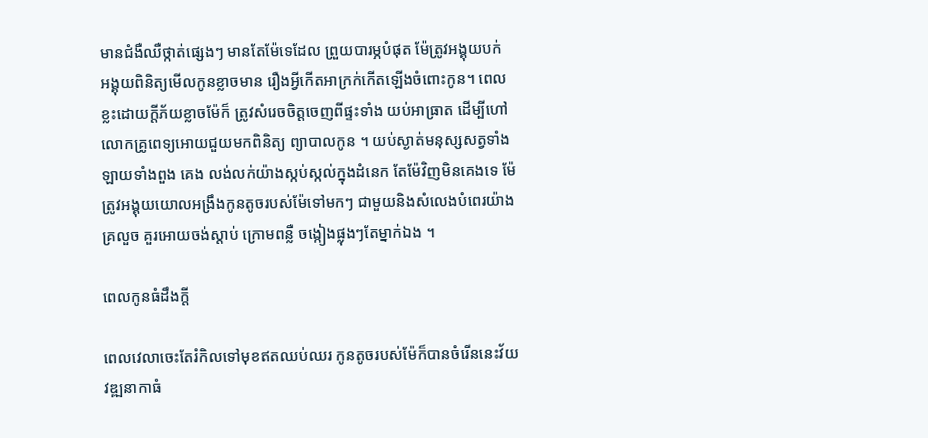មានជំងឺឈឺថ្កាត់ផ្សេងៗ មានតែម៉ែទេដែល ព្រួយបារម្ភបំផុត ម៉ែត្រូវអង្គុយបក់ អង្គុយពិនិត្យមើលកូនខ្លាចមាន រឿងអ្វីកើតអាក្រក់កើតឡើងចំពោះកូន។ ពេលខ្លះដោយក្តីភ័យខ្លាចម៉ែក៏ ត្រូវសំរេចចិត្តចេញពីផ្ទះទាំង យប់អាធ្រាត ដើម្បីហៅលោកគ្រូពេទ្យអោយជួយមកពិនិត្យ ព្យាបាលកូន ។ យប់ស្ងាត់មនុស្សសត្វទាំងឡាយទាំងពួង គេង លង់លក់យ៉ាងស្កប់ស្កល់ក្នុងដំនេក តែម៉ែវិញមិនគេងទេ ម៉ែត្រូវអង្គុយយោលអង្រឹងកូនតូចរបស់ម៉ែទៅមកៗ ជាមួយនិងសំលេងបំពេរយ៉ាងគ្រលួច គួរអោយចង់ស្តាប់ ក្រោមពន្លឺ ចង្កៀងផ្លុងៗតែម្នាក់ឯង ។

ពេលកូនធំដឹងក្តី

ពេលវេលាចេះតែរំកិលទៅមុខឥតឈប់ឈរ កូនតូចរបស់ម៉ែក៏បានចំរើននេះវ័យវឌ្ឍនាកាធំ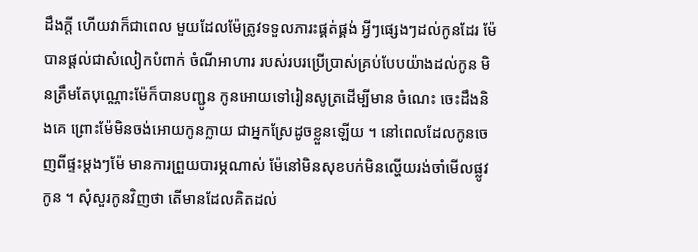ដឹងក្តី ហើយវាក៏ជាពេល មួយដែលម៉ែត្រូវទទួលភារះផ្គត់ផ្គង់ អ្វីៗផ្សេងៗដល់កូនដែរ ម៉ែបានផ្តល់ជាសំលៀកបំពាក់ ចំណីអាហារ របស់របរប្រើប្រាស់គ្រប់បែបយ៉ាងដល់កូន មិនត្រឹមតែបុណ្ណោះម៉ែក៏បានបញ្ជូន កូនអោយទៅរៀនសូត្រដើម្បីមាន ចំណេះ ចេះដឹងនិងគេ ព្រោះម៉ែមិនចង់អោយកូនក្លាយ ជាអ្នកស្រែដូចខ្លួនឡើយ ។ នៅពេលដែលកូនចេញពីផ្ទះម្តងៗម៉ែ មានការព្រួយបារម្ភណាស់ ម៉ែនៅមិនសុខបក់មិនល្ហើយរង់ចាំមើលផ្លូវកូន ។ សុំសួរកូនវិញថា តើមានដែលគិតដល់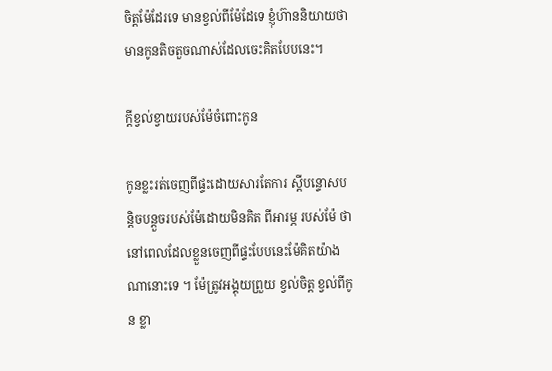ចិត្តម៉ែដែរទេ មានខ្វល់ពីម៉ែដែទេ ខ្ញុំហ៊ាននិយាយថាមានកូនតិចតួចណាស់ដែលចេះគិតបែបនេះ។

ក្តីខ្វល់ខ្វាយរបស់ម៉ែចំពោះកូន

កូនខ្លះរត់ចេញពីផ្ទះដោយសារតែការ ស្តីបន្ទោសបន្តិចបន្តួចរបស់ម៉ែដោយមិនគិត ពីអារម្ភ របស់ម៉ែ ថានៅពេលដែលខ្លួនចេញពីផ្ទះបែបនេះម៉ែគិតយ៉ាងណានោះទេ ។ ម៉ែត្រូវអង្គុយព្រួយ ខ្វល់ចិត្ត ខ្វល់ពីកូន ខ្លា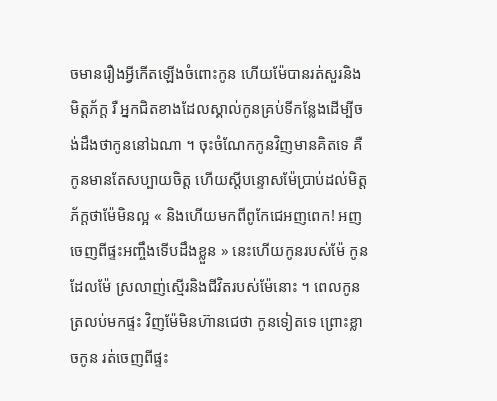ចមានរឿងអ្វីកើតឡើងចំពោះកូន ហើយម៉ែបានរត់សួរនិងមិត្តភ័ក្ត រឺ អ្នកជិតខាងដែលស្គាល់កូនគ្រប់ទីកន្លែងដើម្បីចង់ដឹងថាកូននៅឯណា ។ ចុះចំណែកកូនវិញមានគិតទេ គឺកូនមានតែសប្បាយចិត្ត ហើយស្តីបន្ទោសម៉ែប្រាប់ដល់មិត្តភ័ក្តថាម៉ែមិនល្អ « និងហើយមកពីពូកែជេអញពេក! អញចេញពីផ្ទះអញ្ចឹងទើបដឹងខ្លួន » នេះហើយកូនរបស់ម៉ែ កូនដែលម៉ែ ស្រលាញ់ស្មើរនិងជីវិតរបស់ម៉ែនោះ ។ ពេលកូនត្រលប់មកផ្ទះ វិញម៉ែមិនហ៊ានជេថា កូនទៀតទេ ព្រោះខ្លាចកូន រត់ចេញពីផ្ទះ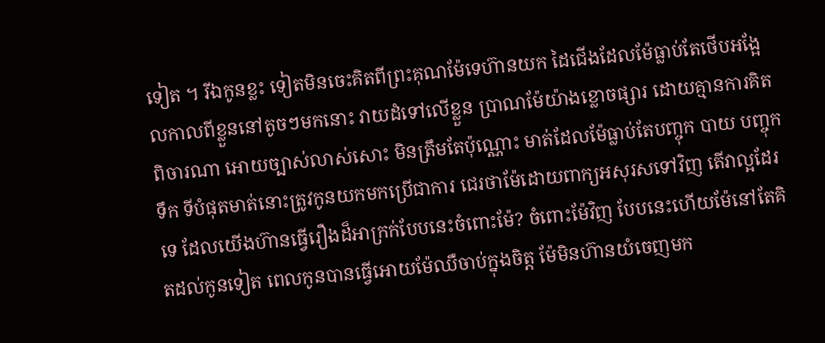ទៀត ។ រីឯកូនខ្លះ ទៀតមិនចេះគិតពីព្រះគុណម៉ែទេហ៊ានយក ដៃជើងដែលម៉ែធ្លាប់តែថើបអង្អែលកាលពីខ្លួននៅតូចៗមកនោះ វាយដំទៅលើខ្លួន ប្រាណម៉ែយ៉ាងខ្លោចផ្សារ ដោយគ្មានការគិតពិចារណា អោយច្បាស់លាស់សោះ មិនត្រឹមតែប៉ុណ្ណោះ មាត់ដែលម៉ែធ្លាប់តែបញ្ចុក បាយ បញ្ចុកទឹក ទីបំផុតមាត់នោះត្រូវកូនយកមកប្រើជាការ ជេរថាម៉ែដោយពាក្យអសុរសទៅវិញ តើវាល្អដែរទេ ដែលយើងហ៊ានធ្វើរឿងដ៏អាក្រក់បែបនេះចំពោះម៉ែ? ចំពោះម៉ែវិញ បែបនេះហើយម៉ែនៅតែគិតដល់កូនទៀត ពេលកូនបានធ្វើអោយម៉ែឈឺចាប់ក្នុងចិត្ត ម៉ែមិនហ៊ានយំចេញមក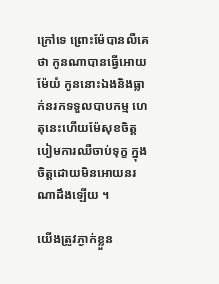ក្រៅទេ ព្រោះម៉ែបានលឺគេថា កូនណាបានធ្វើអោយ ម៉ែយំ កូននោះឯងនិងធ្លាក់នរកទទួលបាបកម្ម ហេតុនេះហើយម៉ែសុខចិត្តបៀមការឈឺចាប់ទុក្ខ ក្នុងចិត្តដោយមិនអោយនរណាដឹងឡើយ ។

យើងត្រូវភ្ងាក់ខ្លួន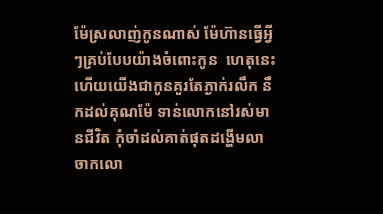ម៉ែស្រលាញ់កូនណាស់ ម៉ែហ៊ានធ្វើអ្វីៗគ្រប់បែបយ៉ាងចំពោះកូន  ហេតុនេះហើយយើងជាកូនគួរតែភ្ងាក់រលឹក នឹកដល់គុណម៉ែ ទាន់លោកនៅរស់មានជីវិត កុំចាំដល់គាត់ផុតដង្ហើមលាចាកលោ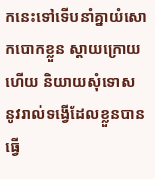កនេះទៅទើបនាំគ្នាយំសោកបោកខ្លួន ស្តាយក្រោយ ហើយ និយាយសុំទោស នូវរាល់ទង្វើដែលខ្លួនបាន ធ្វើ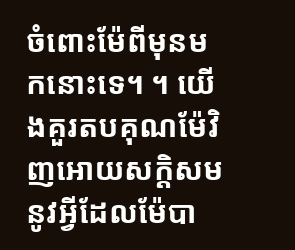ចំពោះម៉ែពីមុនមកនោះទេ។ ។ យើងគួរតបគុណម៉ែវិញអោយសក្តិសម នូវអ្វីដែលម៉ែបា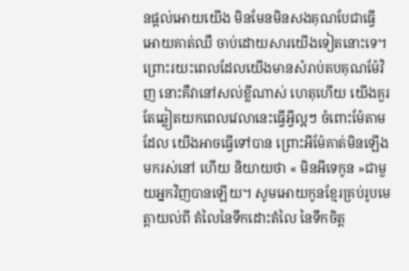នផ្តល់អោយយើង មិនមែនមិនសងគុណបែជាធ្វើអោយគាត់ឈឺ ចាប់ដោយសារយើងទៀតនោះទេ។ ព្រោះរយះពេលដែលយើងមានសំរាប់តបគុណម៉ែវិញ នោះគឺវានៅសល់ខ្លីណាស់ ហេតុហើយ យើងគួរតែឆ្លៀតយកពេលវេលានេះធ្វើអ្វីល្អៗ ចំពោះម៉ែតាមដែល យើងអាចធ្វើទៅបាន ព្រោះអីម៉ែគាត់មិនឡើងមករស់នៅ ហើយ និយាយថា « មិនអីទេកូន »ជាមួយអ្នកវិញបានឡើយ។ សូមអោយកូនខ្មែរគ្រប់រូបមេត្តាយល់ពី តំលៃនៃទឹកដោះតំលៃ នៃទឹកចិត្ត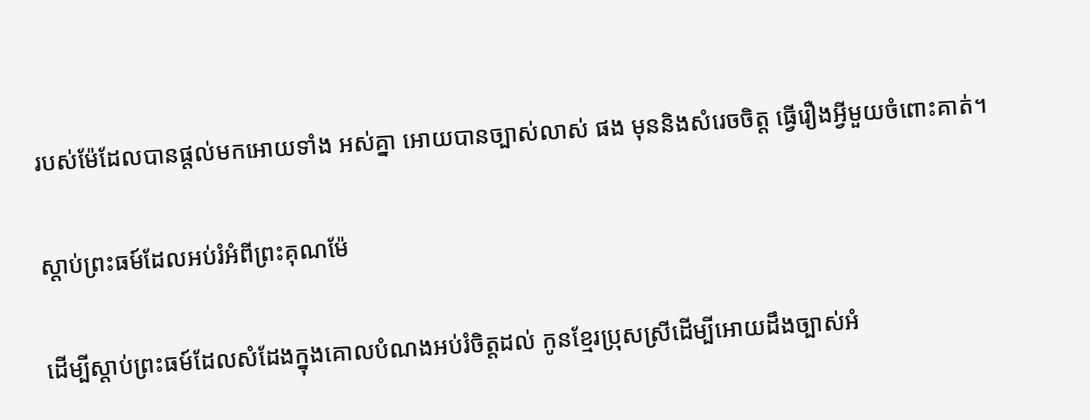របស់ម៉ែដែលបានផ្តល់មកអោយទាំង អស់គ្នា អោយបានច្បាស់លាស់ ផង មុននិងសំរេចចិត្ត ធ្វើរឿងអ្វីមួយចំពោះគាត់។

ស្តាប់ព្រះធម៍ដែលអប់រំអំពីព្រះគុណម៉ែ

ដើម្បីស្តាប់ព្រះធម៍ដែលសំដែងក្នុងគោលបំណងអប់រំចិត្តដល់ កូនខ្មែរប្រុសស្រីដើម្បីអោយដឹងច្បាស់អំ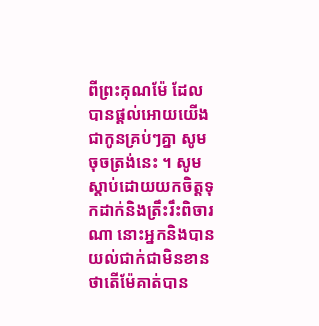ពីព្រះគុណម៉ែ ដែលបានផ្តល់អោយយើងជាកូនគ្រប់ៗគ្នា សូមចុចត្រង់នេះ ។ សូមស្តាប់ដោយយកចិត្តទុកដាក់និងត្រឹះរឹះពិចារណា នោះអ្នកនិងបានយល់ជាក់ជាមិនខាន ថាតើម៉ែគាត់បាន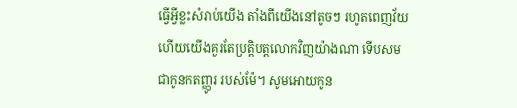ធ្វើអ្វីខ្លះសំរាប់យើង តាំងពីយើងនៅតូចៗ រហូតពេញវ័យ ហើយយើងគួរតែប្រត្តិបត្តលោកវិញយ៉ាងណា ទើបសមជាកូនកតញ្ញូរ របស់ម៉ែ។ សូមអោយកូន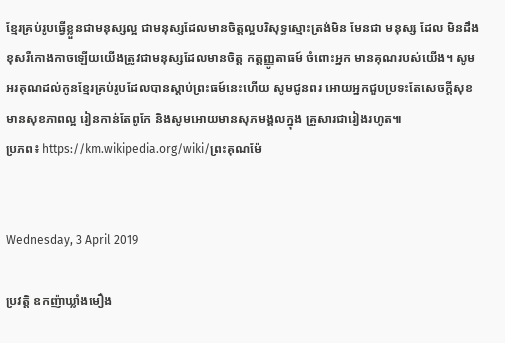ខ្មែរគ្រប់រូបធ្វើខ្លួនជាមនុស្សល្អ ជាមនុស្សដែលមានចិត្តល្អបរិសុទ្ធស្មោះត្រង់មិន មែនជា មនុស្ស ដែល មិនដឹង ខុសរឺកោងកាចឡើយយើងត្រូវជាមនុស្សដែលមានចិត្ត កត្តញ្ញូតាធម៍ ចំពោះអ្នក មានគុណរបស់យើង។ សូមអរគុណដល់កូនខ្មែរគ្រប់រូបដែលបានស្តាប់ព្រះធម៍នេះហើយ សូមជូនពរ អោយអ្នកជួបប្រទះតែសេចក្តីសុខមានសុខភាពល្អ រៀនកាន់តែពូកែ និងសូមអោយមានសុភមង្គលក្នុង គ្រួសារជារៀងរហូត៕
ប្រភព៖ https://km.wikipedia.org/wiki/ព្រះគុណម៉ែ


Wednesday, 3 April 2019

ប្រវត្តិ ឧកញ៉ាឃ្លាំងមឿង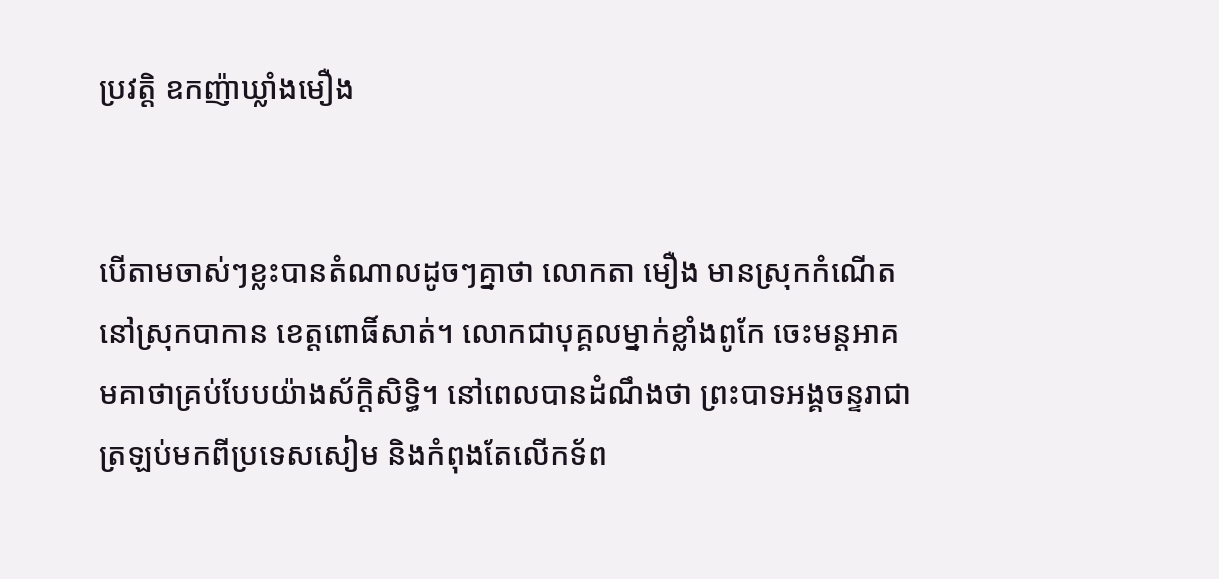ប្រវតិ្ត ឧកញ៉ាឃ្លាំងមឿង


បើតាមចាស់ៗខ្លះបានតំណាលដូចៗគ្នាថា លោកតា មឿង មានស្រុកកំណើតនៅស្រុកបាកាន ខេត្តពោធិ៍សាត់។ លោកជាបុគ្គលម្នាក់ខ្លាំងពូកែ ចេះមន្តអាគមគាថាគ្រប់បែបយ៉ាងស័ក្តិសិទ្ធិ។ នៅពេលបានដំណឹងថា ព្រះបាទអង្គចន្ទរាជាត្រឡប់មកពីប្រទេសសៀម និងកំពុងតែលើកទ័ព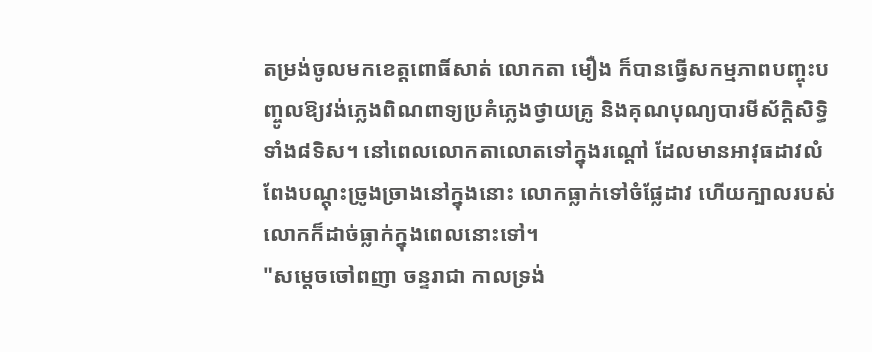តម្រង់ចូលមកខេត្តពោធិ៍សាត់ លោកតា មឿង ក៏បានធ្វើសកម្មភាពបញ្ចុះបញ្ចូលឱ្យវង់ភ្លេងពិណពាទ្យប្រគំភ្លេងថ្វាយគ្រូ និងគុណបុណ្យបារមីស័ក្តិសិទ្ធិទាំង៨ទិស។ នៅពេលលោកតាលោតទៅក្នុងរណ្តៅ ដែលមានអាវុធដាវលំពែងបណ្តុះច្រូងច្រាងនៅក្នុងនោះ លោកធ្លាក់ទៅចំផ្លែដាវ ហើយក្បាលរបស់លោកក៏ដាច់ធ្លាក់ក្នុងពេលនោះទៅ។
"សម្ដេចចៅពញា ចន្ទរាជា កាលទ្រង់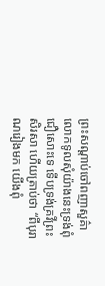ព្រះសណ្ដាប់ចៅពញាសួគ៌ា លោកទូលសុំយ៉ាងនេះទ្រង់ពុំជឿសោះទេ ទើបទ្រង់គ្រវីព្រះសិរសា ហើយត្រាប់ថា “ពីបុរាណរៀងមក យើងពុំ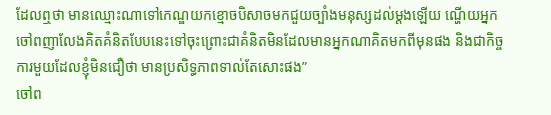ដែលឮថា មានឈ្មោះណាទៅកេណ្ឌយកខ្មោចបិសាចមកជួយច្បាំងមនុស្សដល់ម្ដងឡើយ ណ្ហើយអ្នកចៅពញាលែងគិតគំនិតបែបនេះទៅចុះព្រោះជាគំនិតមិនដែលមានអ្នកណាគិតមកពីមុនផង និងជាកិច្ចការមួយដែលខ្ញុំមិនជឿថា មានប្រសិទ្ធភាពទាល់តែសោះផង”
ចៅព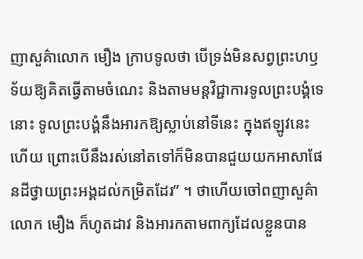ញាសួគ៌ាលោក មឿង ក្រាបទូលថា បើទ្រង់មិនសព្វព្រះហឫទ័យឱ្យគិតធ្វើតាមចំណេះ និងតាមមន្ដវិជ្ជាការទូលព្រះបង្គំទេនោះ ទូលព្រះបង្គំនឹងអារកឱ្យស្លាប់នៅទីនេះ ក្នុងឥឡូវនេះហើយ ព្រោះបើនឹងរស់នៅតទៅក៏មិនបានជួយយកអាសាផែនដីថ្វាយព្រះអង្គដល់កម្រិតដែរ” ។ ថាហើយចៅពញាសួគ៌ាលោក មឿង ក៏ហូតដាវ និងអារកតាមពាក្យដែលខ្លួនបាន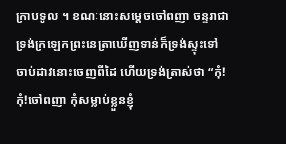ក្រាបទូល ។ ខណៈនោះសម្ដេចចៅពញា ចន្ទរាជា ទ្រង់ក្រឡេកព្រះនេត្រាឃើញទាន់ក៏ទ្រង់ស្ទុះទៅចាប់ដាវនោះចេញពីដៃ ហើយទ្រង់ត្រាស់ថា “កុំ!កុំ!ចៅពញា កុំសម្លាប់ខ្លួនខ្ញុំ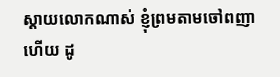ស្ដាយលោកណាស់ ខ្ញុំព្រមតាមចៅពញាហើយ ដូ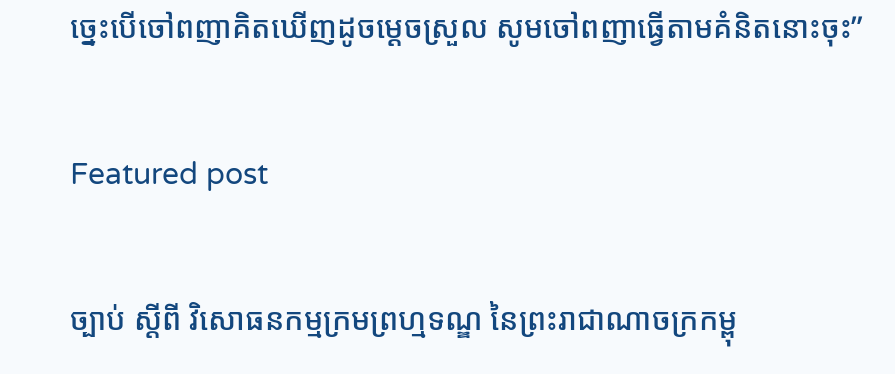ច្នេះបើចៅពញាគិតឃើញដូចម្ដេចស្រួល សូមចៅពញាធ្វើតាមគំនិតនោះចុះ”

Featured post

ច្បាប់ ស្តីពី វិសោធនកម្មក្រមព្រហ្មទណ្ឌ នៃព្រះរាជាណាចក្រកម្ពុ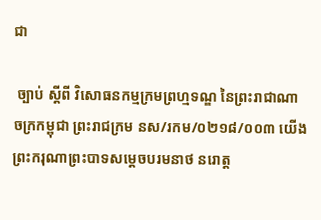ជា

 ច្បាប់ ស្តីពី វិសោធនកម្មក្រមព្រហ្មទណ្ឌ នៃព្រះរាជាណាចក្រកម្ពុជា ព្រះរាជក្រម នស/រកម/០២១៨/០០៣ យើង ព្រះករុណាព្រះបាទសម្តេចបរមនាថ នរោត្ត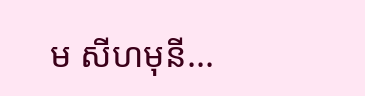ម សីហមុនី...